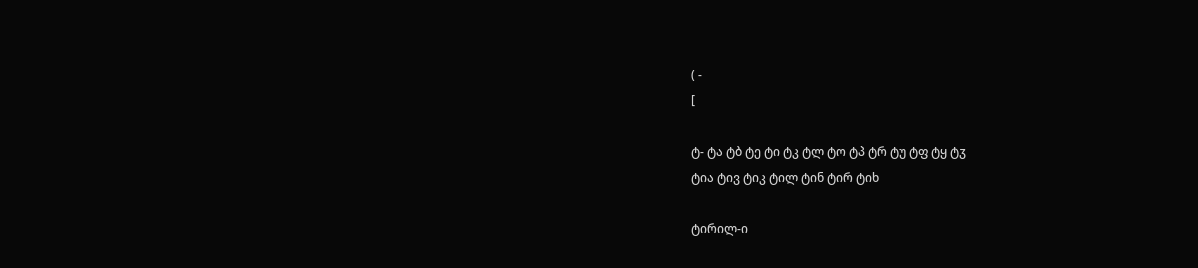( -
[

ტ- ტა ტბ ტე ტი ტკ ტლ ტო ტპ ტრ ტუ ტფ ტყ ტჳ
ტია ტივ ტიკ ტილ ტინ ტირ ტიხ

ტირილ-ი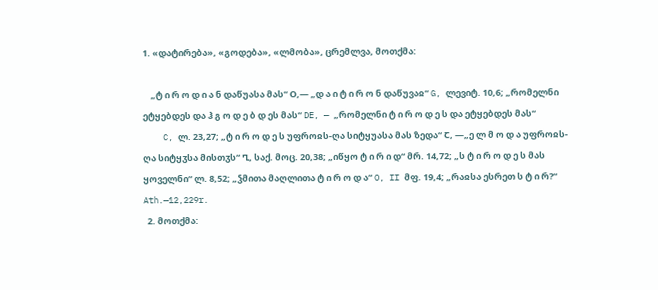1. «დატირება», «გოდება», «ლმობა», ცრემლვა, მოთქმა:

    „ტ ი რ ო დ ი ა ნ დაწუასა მას“ Ο,— „დ ა ი ტ ი რ ო ნ დაწუვაჲ“ G, ლევიტ. 10,6; „რომელნი ეტყებდეს და ჰ გ ო დ ე ბ დ ეს მას“ DE, — „რომელნი ტ ი რ ო დ ე ს და ეტყებდეს მას“
    C, ლ. 23,27; „ტ ი რ ო დ ე ს უფროჲს-ღა სიტყუასა მას ზედა“ Ⴀ, ―„ე ლ მ ო დ ა უფროჲს-ღა სიტყჳსა მისთჳს“ Ⴂ, საქ. მოც. 20,38; „იწყო ტ ი რ ი დ“ მრ. 14,72; „ს ტ ი რ ო დ ე ს მას ყოველნი“ ლ. 8,52; „ჴმითა მაღლითა ტ ი რ ო დ ა“ O, II მფ. 19,4; „რაჲსა ესრეთ ს ტ ი რ?“ Ath.—12,229r.
  2. მოთქმა: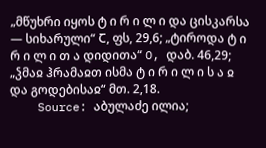„მწუხრი იყოს ტ ი რ ი ლ ი და ცისკარსა — სიხარული“ Ⴀ, ფს, 29,6; „ტიროდა ტ ი რ ი ლ ი თ ა დიდითა“ O, დაბ. 46,29; „ჴმაჲ ჰრამაჲთ ისმა ტ ი რ ი ლ ი ს ა ჲ და გოდებისაჲ“ მთ. 2,18.
    Source: აბულაძე ილია;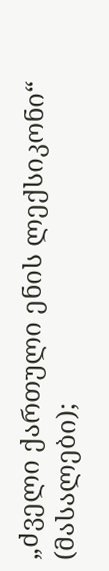„ძველი ქართული ენის ლექსიკონი“ (მასალები);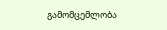გამომცემლობა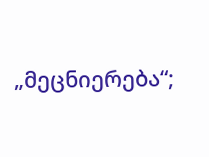„მეცნიერება“;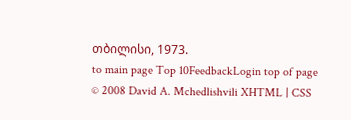თბილისი, 1973.
to main page Top 10FeedbackLogin top of page
© 2008 David A. Mchedlishvili XHTML | CSS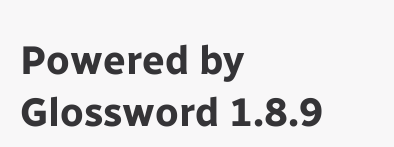Powered by Glossword 1.8.9